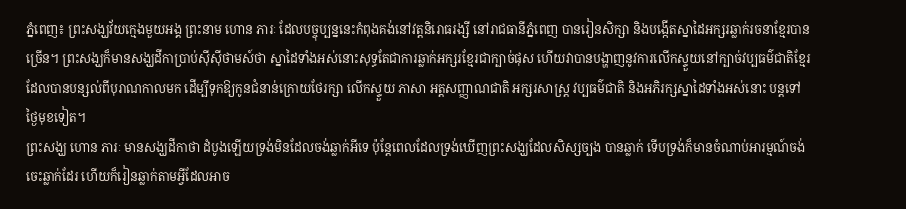ភ្នំពេញ៖ ព្រះសង្ឃវ័យក្មេងមួយអង្គ ព្រះនាម ហោន ភារៈ ដែលបច្ចុប្បន្ននេះកំពុងគង់នៅវត្តនិរោធរង្សី នៅរាជធានីភ្នំពេញ បានរៀនសិក្សា និងបង្កើតស្នាដៃអក្សរឆ្លាក់រចនាខ្មែរបានច្រើន។ ព្រះសង្ឃក៏មានសង្ឃដីកាប្រាប់ស៊ីស៊ីថាមស៍ថា ស្នាដៃទាំងអស់នោះសុទ្ធតែជាការឆ្លាក់អក្សរខ្មែរជាក្បាច់ផុស ហើយវាបានបង្ហាញនូវការលើកស្ទួយនៅក្បាច់វប្បធម៌ជាតិខ្មែរដែលបានបន្សល់ពីបុរាណកាលមក ដើម្បីទុកឱ្យកូនជំនាន់ក្រោយថែរក្សា លើកស្ទួយ ភាសា អត្តសញ្ញាណជាតិ អក្សរសាស្រ្ត វប្បធម៌ជាតិ និងអភិរក្សស្នាដៃទាំងអស់នោះ បន្តទៅថ្ងៃមុខទៀត។
ព្រះសង្ឃ ហោន ភារៈ មានសង្ឃដីកាថា ដំបូងឡើយទ្រង់មិនដែលចង់ឆ្លាក់អីទេ ប៉ុន្តែពេលដែលទ្រង់ឃើញព្រះសង្ឃដែលសិស្សច្បង បានឆ្លាក់ ទើបទ្រង់ក៏មានចំណាប់អារម្មណ៍ចង់ចេះឆ្លាក់ដែរ ហើយក៏រៀនឆ្លាក់តាមអ្វីដែលអាច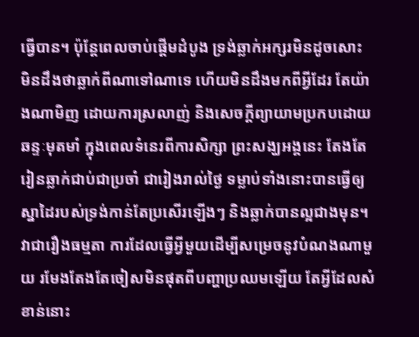ធ្វើបាន។ ប៉ុន្តែពេលចាប់ផ្ដើមដំបូង ទ្រង់ឆ្លាក់អក្សរមិនដូចសោះ មិនដឹងថាឆ្លាក់ពីណាទៅណាទេ ហើយមិនដឹងមកពីអ្វីដែរ តែយ៉ាងណាមិញ ដោយការស្រលាញ់ និងសេចក្ដីព្យាយាមប្រកបដោយឆន្ទៈមុតមាំ ក្នុងពេលទំនេរពីការសិក្សា ព្រះសង្ឃអង្គនេះ តែងតែរៀនឆ្លាក់ជាប់ជាប្រចាំ ជារៀងរាល់ថ្ងៃ ទម្លាប់ទាំងនោះបានធ្វើឲ្យស្នាដៃរបស់ទ្រង់កាន់តែប្រសើរឡើងៗ និងឆ្លាក់បានល្អជាងមុន។
វាជារឿងធម្មតា ការដែលធ្វើអ្វីមួយដើម្បីសម្រេចនូវបំណងណាមួយ រមែងតែងតែចៀសមិនផុតពីបញ្ហាប្រឈមឡើយ តែអ្វីដែលសំខាន់នោះ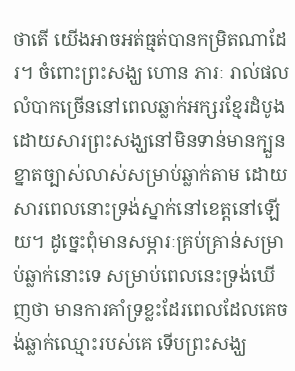ថាតើ យើងអាចអត់ធ្មត់បានកម្រិតណាដែរ។ ចំពោះព្រះសង្ឃ ហោន ភារៈ រាល់ផលលំបាកច្រើននៅពេលឆ្លាក់អក្សរខ្មែរដំបូង ដោយសារព្រះសង្ឃនៅមិនទាន់មានក្បួនខ្នាតច្បាស់លាស់សម្រាប់ឆ្លាក់តាម ដោយសារពេលនោះទ្រង់ស្នាក់នៅខេត្តនៅឡើយ។ ដូច្នេះពុំមានសម្ភារៈគ្រប់គ្រាន់សម្រាប់ឆ្លាក់នោះទេ សម្រាប់ពេលនេះទ្រង់ឃើញថា មានការគាំទ្រខ្លះដែរពេលដែលគេចង់ឆ្លាក់ឈ្មោះរបស់គេ ទើបព្រះសង្ឃ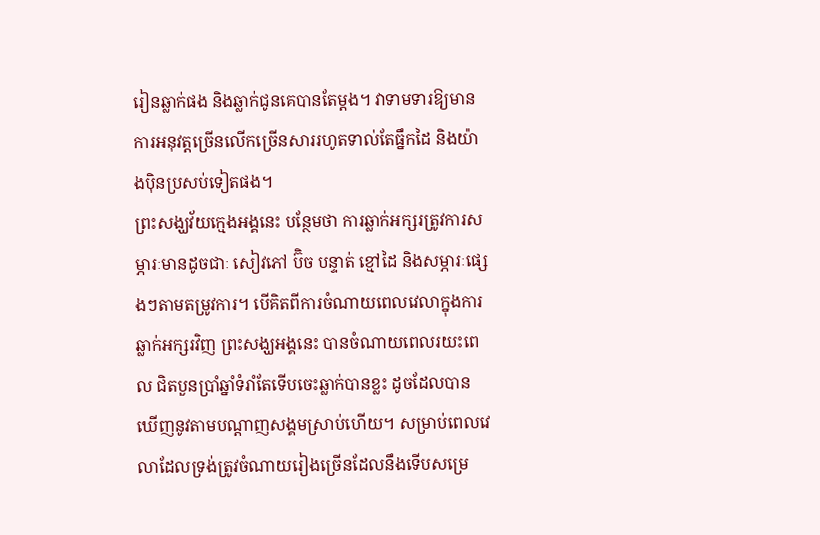រៀនឆ្លាក់ផង និងឆ្លាក់ជូនគេបានតែម្ដង។ វាទាមទារឱ្យមានការអនុវត្តច្រើនលើកច្រើនសាររហូតទាល់តែធ្នឹកដៃ និងយ៉ាងប៉ិនប្រសប់ទៀតផង។
ព្រះសង្ឃវ័យក្មេងអង្គនេះ បន្ថែមថា ការឆ្លាក់អក្សរត្រូវការសម្ភារៈមានដូចជាៈ សៀវភៅ ប៊ិច បន្ទាត់ ខ្មៅដៃ និងសម្ភារៈផ្សេងៗតាមតម្រូវការ។ បើគិតពីការចំណាយពេលវេលាក្នុងការឆ្លាក់អក្សរវិញ ព្រះសង្ឃអង្គនេះ បានចំណាយពេលរយះពេល ជិតបួនប្រាំឆ្នាំទំរាំតែទើបចេះឆ្លាក់បានខ្លះ ដូចដែលបានឃើញនូវតាមបណ្ដាញសង្គមស្រាប់ហើយ។ សម្រាប់ពេលវេលាដែលទ្រង់ត្រូវចំណាយរៀងច្រើនដែលនឹងទើបសម្រេ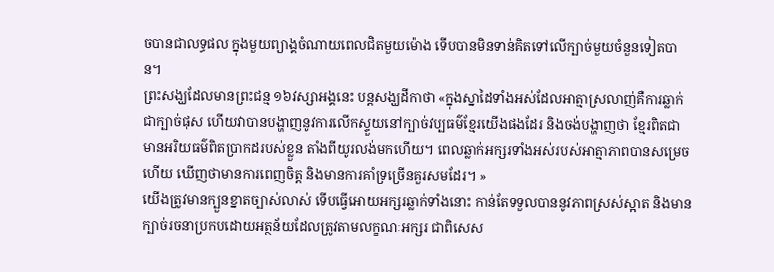ចបានជាលទ្ធផល ក្នុងមួយព្យាង្គចំណាយពេលជិតមួយម៉ោង ទើបបានមិនទាន់គិតទៅលើក្បាច់មួយចំនួនទៀតបាន។
ព្រះសង្ឃដែលមានព្រះជន្ម ១៦វស្សាអង្គនេះ បន្តសង្ឃដីកាថា «ក្នុងស្នាដៃទាំងអស់ដែលអាត្មាស្រលាញ់គឺការឆ្លាក់ជាក្បាច់ផុស ហើយវាបានបង្ហាញនូវការលើកស្ទួយនៅក្បាច់វប្បធម៌ខ្មែរយើងផងដែរ និងចង់បង្ហាញថា ខ្មែរពិតជាមានអរិយធម៌ពិតប្រាកដរបស់ខ្លួន តាំងពីយូរលង់មកហើយ។ ពេលឆ្លាក់អក្សរទាំងអស់របស់អាត្មាភាពបានសម្រេចហើយ ឃើញថាមានការពេញចិត្ដ និងមានការគាំទ្រច្រើនគួរសមដែរ។ »
យើងត្រូវមានក្បួនខ្នាតច្បាស់លាស់ ទើបធ្វើអោយអក្សរឆ្លាក់ទាំងនោះ កាន់តែទទួលបាននូវភាពស្រស់ស្អាត និងមានក្បាច់រចនាប្រកបដោយអត្ថន័យដែលត្រូវតាមលក្ខណៈអក្សរ ជាពិសេស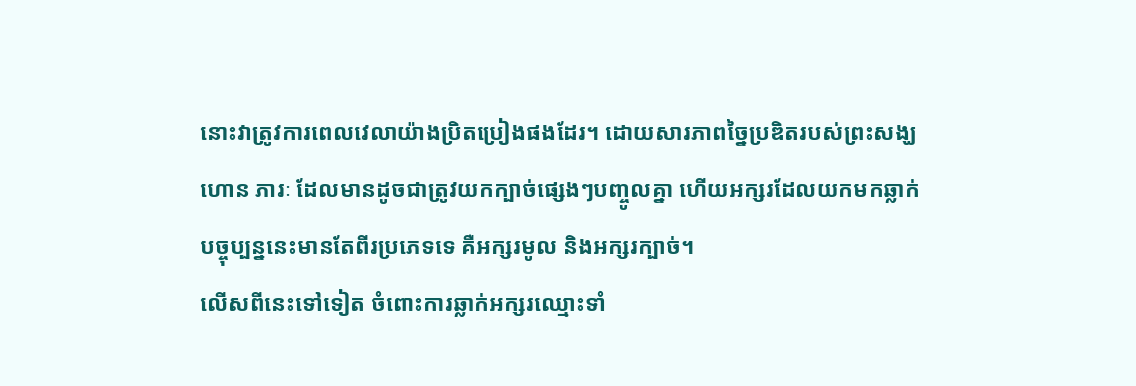នោះវាត្រូវការពេលវេលាយ៉ាងប្រិតប្រៀងផងដែរ។ ដោយសារភាពច្នៃប្រឌិតរបស់ព្រះសង្ឃ ហោន ភារៈ ដែលមានដូចជាត្រូវយកក្បាច់ផ្សេងៗបញ្ចូលគ្នា ហើយអក្សរដែលយកមកឆ្លាក់ បច្ចុប្បន្ននេះមានតែពីរប្រភេទទេ គឺអក្សរមូល និងអក្សរក្បាច់។
លើសពីនេះទៅទៀត ចំពោះការឆ្លាក់អក្សរឈ្មោះទាំ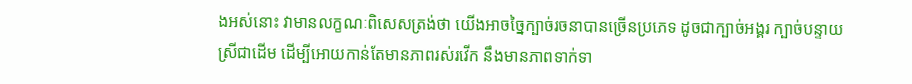ងអស់នោះ វាមានលក្ខណៈពិសេសត្រង់ថា យើងអាចច្នៃក្បាច់រចនាបានច្រើនប្រភេទ ដូចជាក្បាច់អង្គរ ក្បាច់បន្ទាយស្រីជាដើម ដើម្បីអោយកាន់តែមានភាពរស់រវើក នឹងមានភាពទាក់ទា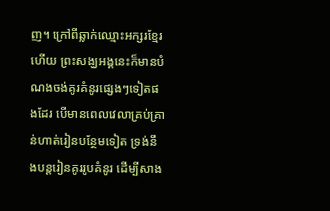ញ។ ក្រៅពីឆ្លាក់ឈ្មោះអក្សរខ្មែរហើយ ព្រះសង្ឃអង្គនេះក៏មានបំណងចង់គូរគំនូរផ្សេងៗទៀតផងដែរ បើមានពេលវេលាគ្រប់គ្រាន់ហាត់រៀនបន្ថែមទៀត ទ្រង់នឹងបន្ដរៀនគូររូបគំនូរ ដើម្បីសាង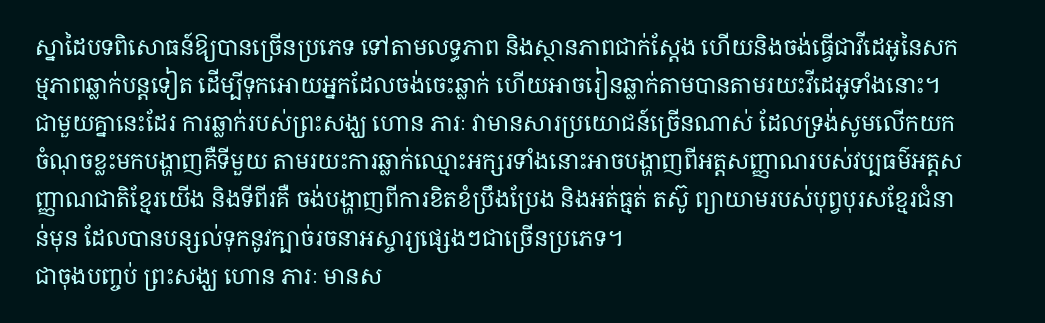ស្នាដៃបទពិសោធន៍ឱ្យបានច្រើនប្រភេទ ទៅតាមលទ្ធភាព និងស្ថានភាពជាក់ស្ដែង ហើយនិងចង់ធ្វើជាវីដេអូនៃសកម្មភាពឆ្លាក់បន្ដទៀត ដើម្បីទុកអោយអ្នកដែលចង់ចេះឆ្លាក់ ហើយអាចរៀនឆ្លាក់តាមបានតាមរយះវីដេអូទាំងនោះ។
ជាមួយគ្នានេះដែរ ការឆ្លាក់របស់ព្រះសង្ឃ ហោន ភារៈ វាមានសារប្រយោជន៍ច្រើនណាស់ ដែលទ្រង់សូមលើកយកចំណុចខ្លះមកបង្ហាញគឺទីមួយ តាមរយះការឆ្លាក់ឈ្មោះអក្សរទាំងនោះអាចបង្ហាញពីអត្តសញ្ញាណរបស់វប្បធម៌អត្តសញ្ញាណជាតិខ្មែរយើង និងទីពីរគឺ ចង់បង្ហាញពីការខិតខំប្រឹងប្រែង និងអត់ធ្មត់ តស៊ូ ព្យាយាមរបស់បុព្វបុរសខ្មែរជំនាន់មុន ដែលបានបន្សល់ទុកនូវក្បាច់រចនាអស្ចារ្យផ្សេងៗជាច្រើនប្រភេទ។
ជាចុងបញ្ចប់ ព្រះសង្ឃ ហោន ភារៈ មានស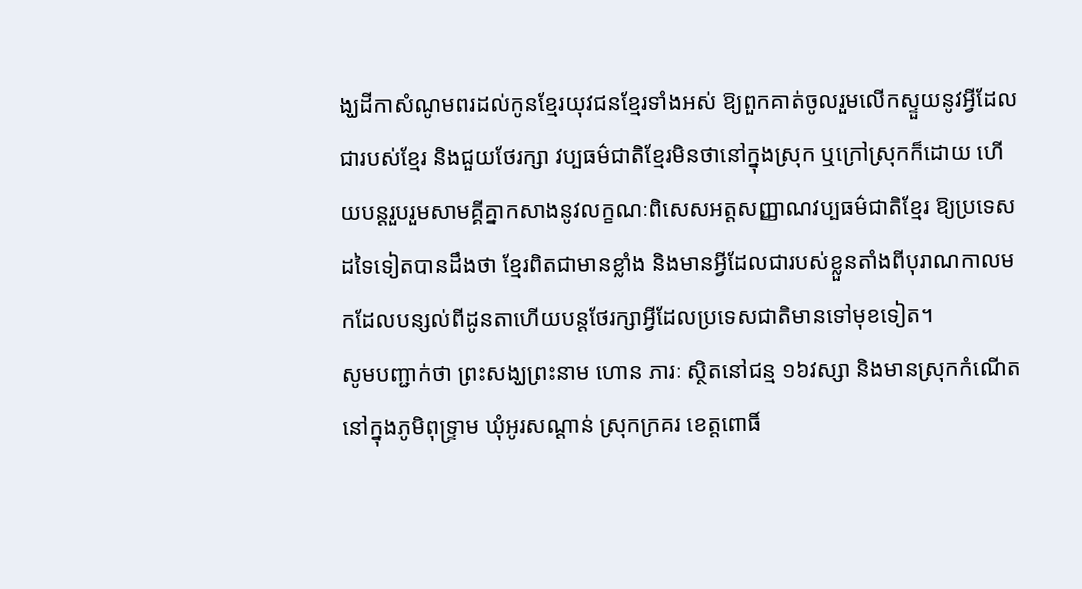ង្ឃដីកាសំណូមពរដល់កូនខ្មែរយុវជនខ្មែរទាំងអស់ ឱ្យពួកគាត់ចូលរួមលើកស្ទួយនូវអ្វីដែលជារបស់ខ្មែរ និងជួយថែរក្សា វប្បធម៌ជាតិខ្មែរមិនថានៅក្នុងស្រុក ឬក្រៅស្រុកក៏ដោយ ហើយបន្ដរួបរួមសាមគ្គីគ្នាកសាងនូវលក្ខណៈពិសេសអត្តសញ្ញាណវប្បធម៌ជាតិខ្មែរ ឱ្យប្រទេសដទៃទៀតបានដឹងថា ខ្មែរពិតជាមានខ្លាំង និងមានអ្វីដែលជារបស់ខ្លួនតាំងពីបុរាណកាលមកដែលបន្សល់ពីដូនតាហើយបន្តថែរក្សាអ្វីដែលប្រទេសជាតិមានទៅមុខទៀត។
សូមបញ្ជាក់ថា ព្រះសង្ឃព្រះនាម ហោន ភារៈ ស្ថិតនៅជន្ម ១៦វស្សា និងមានស្រុកកំណើតនៅក្នុងភូមិពុទ្រ្ទាម ឃុំអូរសណ្ដាន់ ស្រុកក្រគរ ខេត្តពោធិ៍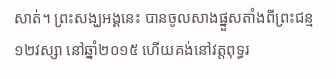សាត់។ ព្រះសង្ឃអង្គនេះ បានចូលសាងផ្នួសតាំងពីព្រះជន្ម ១២វស្សា នៅឆ្នាំ២០១៥ ហើយគង់នៅវត្តពុទ្ធរ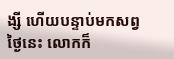ង្សី ហើយបន្ទាប់មកសព្វថ្ងៃនេះ លោកក៏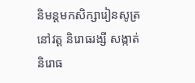និមន្តមកសិក្សារៀនសូត្រនៅវត្ត និរោធរង្សី សង្កាត់និរោធ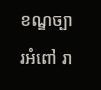ខណ្ឌច្បារអំពៅ រា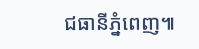ជធានីភ្នំពេញ៕